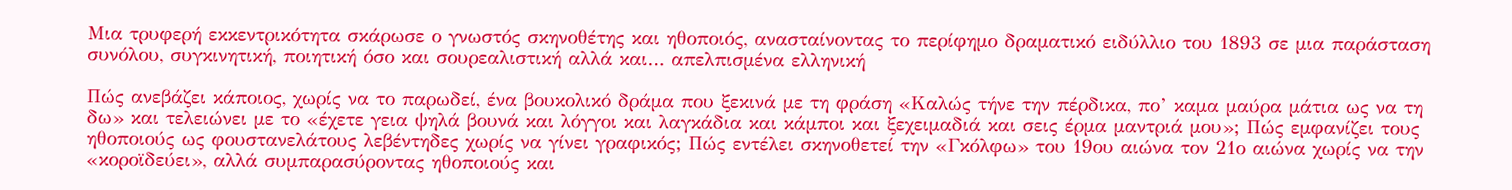Μια τρυφερή εκκεντρικότητα σκάρωσε ο γνωστός σκηνοθέτης και ηθοποιός, ανασταίνοντας το περίφημο δραματικό ειδύλλιο του 1893 σε μια παράσταση συνόλου, συγκινητική, ποιητική όσο και σουρεαλιστική αλλά και… απελπισμένα ελληνική

Πώς ανεβάζει κάποιος, χωρίς να το παρωδεί, ένα βουκολικό δράμα που ξεκινά με τη φράση «Καλώς τήνε την πέρδικα, πο’ καμα μαύρα μάτια ως να τη δω» και τελειώνει με το «έχετε γεια ψηλά βουνά και λόγγοι και λαγκάδια και κάμποι και ξεχειμαδιά και σεις έρμα μαντριά μου»; Πώς εμφανίζει τους ηθοποιούς ως φουστανελάτους λεβέντηδες χωρίς να γίνει γραφικός; Πώς εντέλει σκηνοθετεί την «Γκόλφω» του 19ου αιώνα τον 21ο αιώνα χωρίς να την «κοροϊδεύει», αλλά συμπαρασύροντας ηθοποιούς και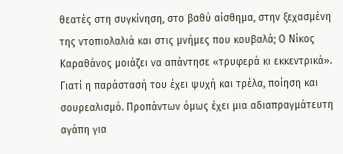θεατές στη συγκίνηση, στο βαθύ αίσθημα, στην ξεχασμένη της ντοπιολαλιά και στις μνήμες που κουβαλά; Ο Νίκος Καραθάνος μοιάζει να απάντησε «τρυφερά κι εκκεντρικά».
Γιατί η παράστασή του έχει ψυχή και τρέλα, ποίηση και σουρεαλισμό. Προπάντων όμως έχει μια αδιαπραγμάτευτη αγάπη για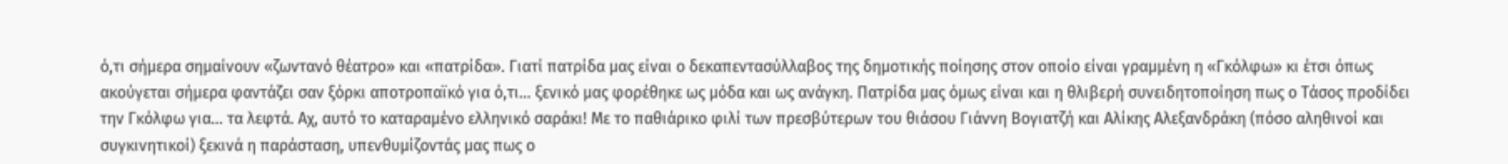ό,τι σήμερα σημαίνουν «ζωντανό θέατρο» και «πατρίδα». Γιατί πατρίδα μας είναι ο δεκαπεντασύλλαβος της δημοτικής ποίησης στον οποίο είναι γραμμένη η «Γκόλφω» κι έτσι όπως ακούγεται σήμερα φαντάζει σαν ξόρκι αποτροπαϊκό για ό,τι… ξενικό μας φορέθηκε ως μόδα και ως ανάγκη. Πατρίδα μας όμως είναι και η θλιβερή συνειδητοποίηση πως ο Τάσος προδίδει την Γκόλφω για… τα λεφτά. Αχ, αυτό το καταραμένο ελληνικό σαράκι! Με το παθιάρικο φιλί των πρεσβύτερων του θιάσου Γιάννη Βογιατζή και Αλίκης Αλεξανδράκη (πόσο αληθινοί και συγκινητικοί) ξεκινά η παράσταση, υπενθυμίζοντάς μας πως ο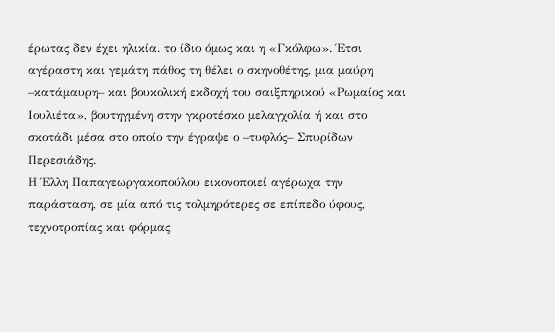έρωτας δεν έχει ηλικία. το ίδιο όμως και η «Γκόλφω». Έτσι αγέραστη και γεμάτη πάθος τη θέλει ο σκηνοθέτης, μια μαύρη –κατάμαυρη– και βουκολική εκδοχή του σαιξπηρικού «Ρωμαίος και Ιουλιέτα», βουτηγμένη στην γκροτέσκο μελαγχολία ή και στο σκοτάδι μέσα στο οποίο την έγραψε ο –τυφλός– Σπυρίδων Περεσιάδης.
Η Έλλη Παπαγεωργακοπούλου εικονοποιεί αγέρωχα την παράσταση, σε μία από τις τολμηρότερες σε επίπεδο ύφους, τεχνοτροπίας και φόρμας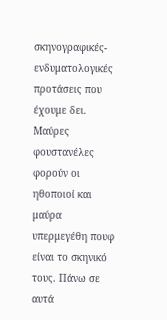σκηνογραφικές-ενδυματολογικές προτάσεις που έχουμε δει. Μαύρες φουστανέλες φορούν οι ηθοποιοί και μαύρα υπερμεγέθη πουφ είναι το σκηνικό τους. Πάνω σε αυτά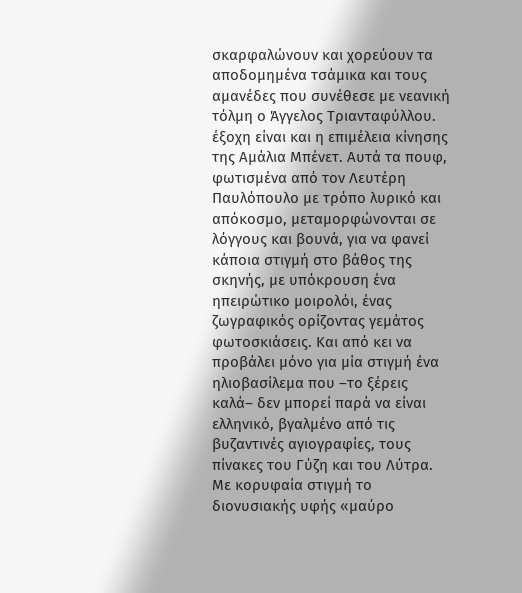σκαρφαλώνουν και χορεύουν τα αποδομημένα τσάμικα και τους αμανέδες που συνέθεσε με νεανική τόλμη ο Άγγελος Τριανταφύλλου. έξοχη είναι και η επιμέλεια κίνησης της Αμάλια Μπένετ. Αυτά τα πουφ, φωτισμένα από τον Λευτέρη Παυλόπουλο με τρόπο λυρικό και απόκοσμο, μεταμορφώνονται σε λόγγους και βουνά, για να φανεί κάποια στιγμή στο βάθος της σκηνής, με υπόκρουση ένα ηπειρώτικο μοιρολόι, ένας ζωγραφικός ορίζοντας γεμάτος φωτοσκιάσεις. Και από κει να προβάλει μόνο για μία στιγμή ένα ηλιοβασίλεμα που –το ξέρεις καλά– δεν μπορεί παρά να είναι ελληνικό, βγαλμένο από τις βυζαντινές αγιογραφίες, τους πίνακες του Γύζη και του Λύτρα.
Με κορυφαία στιγμή το διονυσιακής υφής «μαύρο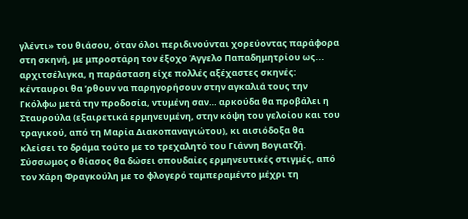γλέντι» του θιάσου, όταν όλοι περιδινούνται χορεύοντας παράφορα στη σκηνή, με μπροστάρη τον έξοχο Άγγελο Παπαδημητρίου ως... αρχιτσέλιγκα, η παράσταση είχε πολλές αξέχαστες σκηνές: κένταυροι θα ’ρθουν να παρηγορήσουν στην αγκαλιά τους την Γκόλφω μετά την προδοσία, ντυμένη σαν… αρκούδα θα προβάλει η Σταυρούλα (εξαιρετικά ερμηνευμένη, στην κόψη του γελοίου και του τραγικού, από τη Μαρία Διακοπαναγιώτου), κι αισιόδοξα θα κλείσει το δράμα τούτο με το τρεχαλητό του Γιάννη Βογιατζή. Σύσσωμος ο θίασος θα δώσει σπουδαίες ερμηνευτικές στιγμές, από τον Χάρη Φραγκούλη με το φλογερό ταμπεραμέντο μέχρι τη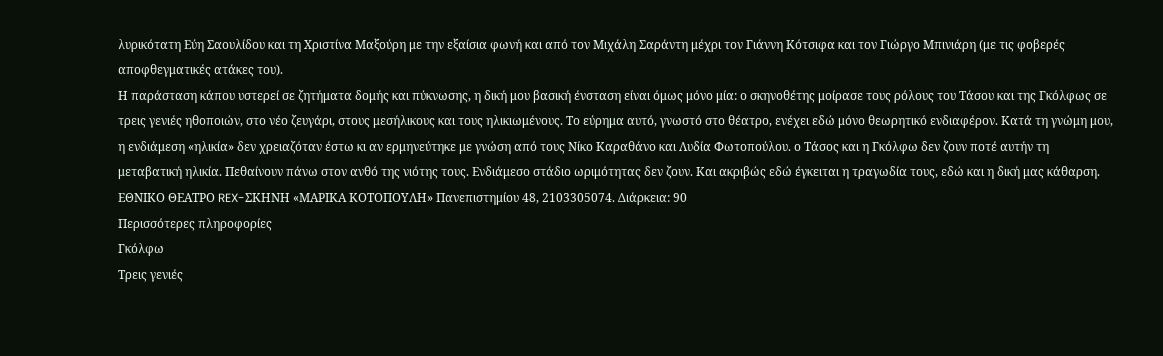λυρικότατη Εύη Σαουλίδου και τη Χριστίνα Μαξούρη με την εξαίσια φωνή και από τον Μιχάλη Σαράντη μέχρι τον Γιάννη Κότσιφα και τον Γιώργο Μπινιάρη (με τις φοβερές αποφθεγματικές ατάκες του).
Η παράσταση κάπου υστερεί σε ζητήματα δομής και πύκνωσης, η δική μου βασική ένσταση είναι όμως μόνο μία: ο σκηνοθέτης μοίρασε τους ρόλους του Τάσου και της Γκόλφως σε τρεις γενιές ηθοποιών, στο νέο ζευγάρι, στους μεσήλικους και τους ηλικιωμένους. Το εύρημα αυτό, γνωστό στο θέατρο, ενέχει εδώ μόνο θεωρητικό ενδιαφέρον. Κατά τη γνώμη μου, η ενδιάμεση «ηλικία» δεν χρειαζόταν έστω κι αν ερμηνεύτηκε με γνώση από τους Νίκο Καραθάνο και Λυδία Φωτοπούλου. ο Τάσος και η Γκόλφω δεν ζουν ποτέ αυτήν τη μεταβατική ηλικία. Πεθαίνουν πάνω στον ανθό της νιότης τους. Ενδιάμεσο στάδιο ωριμότητας δεν ζουν. Και ακριβώς εδώ έγκειται η τραγωδία τους, εδώ και η δική μας κάθαρση.
ΕΘΝΙΚΟ ΘΕΑΤΡΟ REX-ΣΚΗΝΗ «ΜΑΡΙΚΑ ΚΟΤΟΠΟΥΛΗ» Πανεπιστημίου 48, 2103305074. Διάρκεια: 90
Περισσότερες πληροφορίες
Γκόλφω
Τρεις γενιές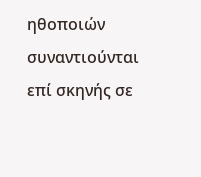ηθοποιών συναντιούνται επί σκηνής σε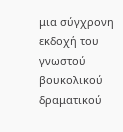μια σύγχρονη εκδοχή του γνωστού βουκολικού δραματικού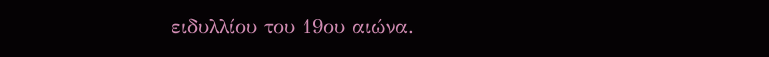ειδυλλίου του 19ου αιώνα.